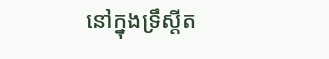នៅក្នុងទ្រឹស្ដីត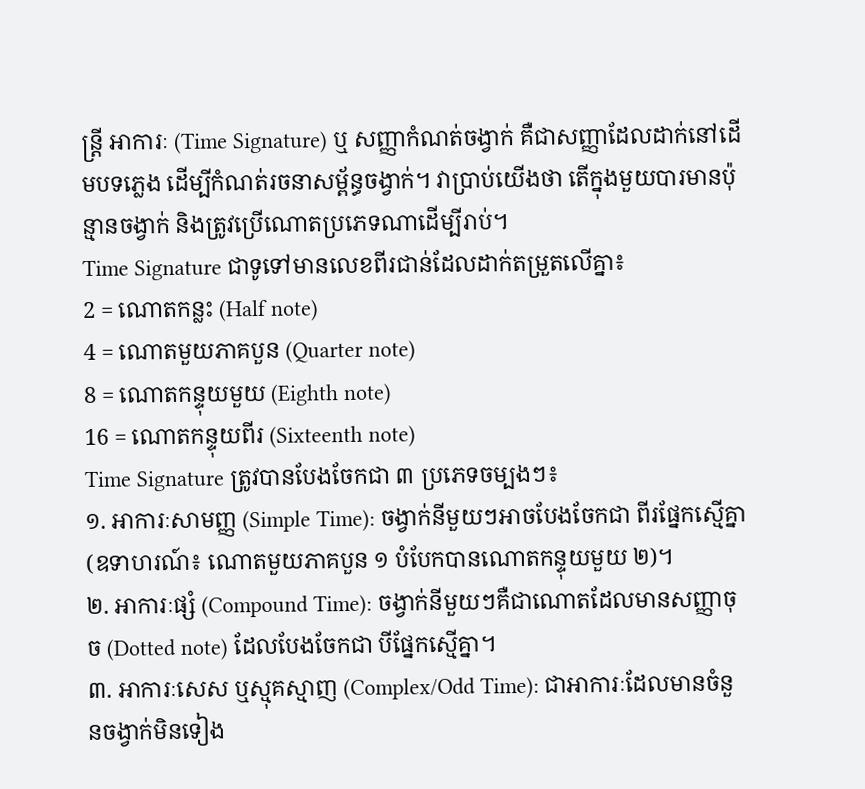ន្ត្រី អាការៈ (Time Signature) ឬ សញ្ញាកំណត់ចង្វាក់ គឺជាសញ្ញាដែលដាក់នៅដើមបទភ្លេង ដើម្បីកំណត់រចនាសម្ព័ន្ធចង្វាក់។ វាប្រាប់យើងថា តើក្នុងមួយបារមានប៉ុន្មានចង្វាក់ និងត្រូវប្រើណោតប្រភេទណាដើម្បីរាប់។
Time Signature ជាទូទៅមានលេខពីរជាន់ដែលដាក់តម្រួតលើគ្នា៖
2 = ណោតកន្លះ (Half note)
4 = ណោតមួយភាគបួន (Quarter note)
8 = ណោតកន្ទុយមួយ (Eighth note)
16 = ណោតកន្ទុយពីរ (Sixteenth note)
Time Signature ត្រូវបានបែងចែកជា ៣ ប្រភេទចម្បងៗ៖
១. អាការៈសាមញ្ញ (Simple Time): ចង្វាក់នីមួយៗអាចបែងចែកជា ពីរផ្នែកស្មើគ្នា (ឧទាហរណ៍៖ ណោតមួយភាគបួន ១ បំបែកបានណោតកន្ទុយមួយ ២)។
២. អាការៈផ្សំ (Compound Time): ចង្វាក់នីមួយៗគឺជាណោតដែលមានសញ្ញាចុច (Dotted note) ដែលបែងចែកជា បីផ្នែកស្មើគ្នា។
៣. អាការៈសេស ឬស្មុគស្មាញ (Complex/Odd Time): ជាអាការៈដែលមានចំនួនចង្វាក់មិនទៀង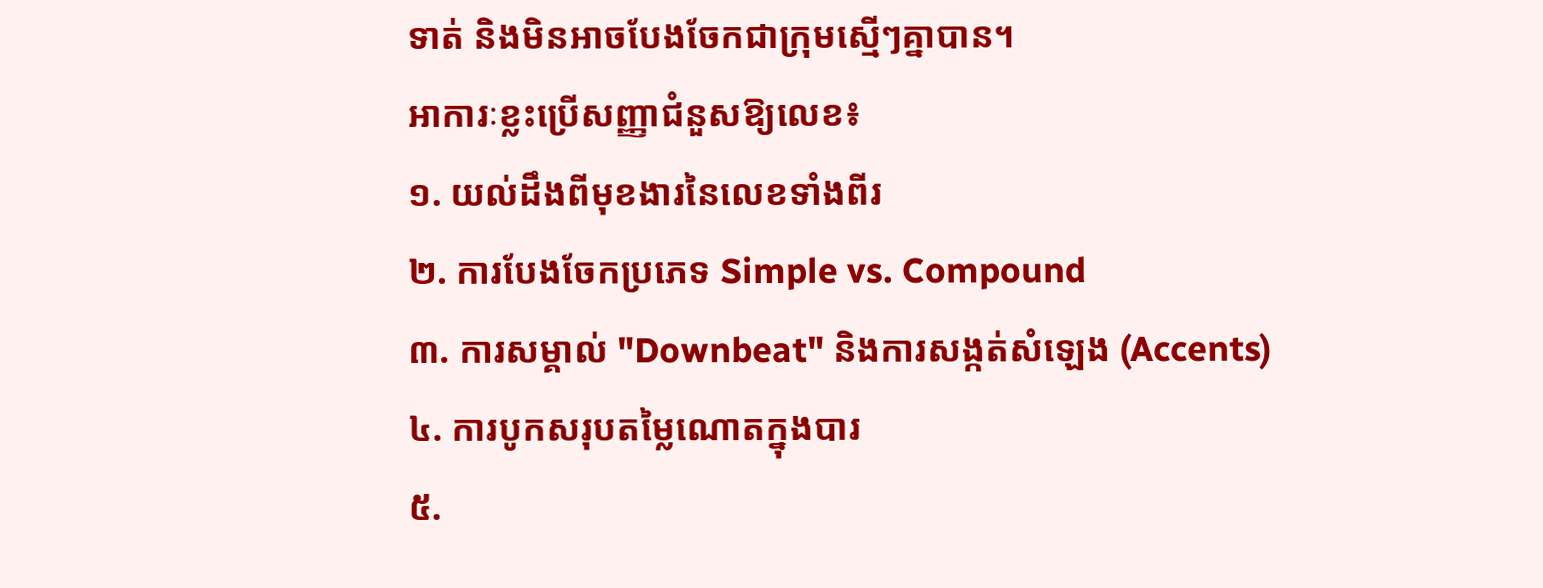ទាត់ និងមិនអាចបែងចែកជាក្រុមស្មើៗគ្នាបាន។
អាការៈខ្លះប្រើសញ្ញាជំនួសឱ្យលេខ៖
១. យល់ដឹងពីមុខងារនៃលេខទាំងពីរ
២. ការបែងចែកប្រភេទ Simple vs. Compound
៣. ការសម្គាល់ "Downbeat" និងការសង្កត់សំឡេង (Accents)
៤. ការបូកសរុបតម្លៃណោតក្នុងបារ
៥.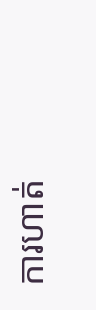ការហាត់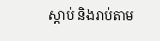ស្ដាប់ និងរាប់តាម